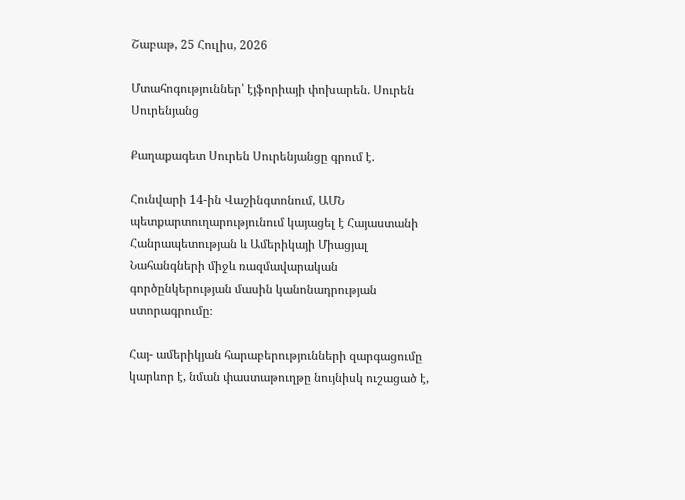Շաբաթ, 25 Հուլիս, 2026

Մտահոգություններ՝ էյֆորիայի փոխարեն. Սուրեն Սուրենյանց

Քաղաքագետ Սուրեն Սուրենյանցը գրում է.

Հունվարի 14-ին Վաշինգտոնում, ԱՄՆ պետքարտուղարությունում կայացել է Հայաստանի Հանրապետության և Ամերիկայի Միացյալ Նահանգների միջև ռազմավարական գործընկերության մասին կանոնադրության ստորագրումը։

Հայ- ամերիկյան հարաբերությունների զարգացումը կարևոր է, նման փաստաթուղթը նույնիսկ ուշացած է,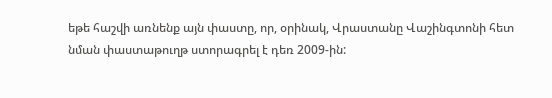եթե հաշվի առնենք այն փաստը, որ, օրինակ, Վրաստանը Վաշինգտոնի հետ նման փաստաթուղթ ստորագրել է դեռ 2009-ին: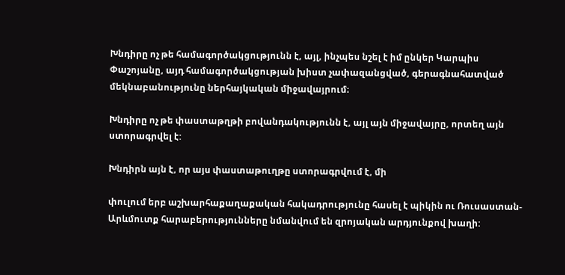Խնդիրը ոչ թե համագործակցությունն է, այլ, ինչպես նշել է իմ ընկեր Կարպիս Փաշոյանը, այդ համագործակցության խիստ չափազանցված, գերագնահատված մեկնաբանությունը ներհայկական միջավայրում։

Խնդիրը ոչ թե փաստաթղթի բովանդակությունն է, այլ այն միջավայրը, որտեղ այն ստորագրվել է:

Խնդիրն այն է, որ այս փաստաթուղթը ստորագրվում է, մի

փուլում երբ աշխարհաքաղաքական հակադրությունը հասել է պիկին ու Ռուսաստան- Արևմուտք հարաբերությունները նմանվում են զրոյական արդյունքով խաղի: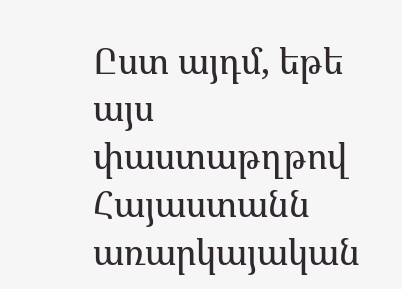Ըստ այդմ, եթե այս փաստաթղթով Հայաստանն առարկայական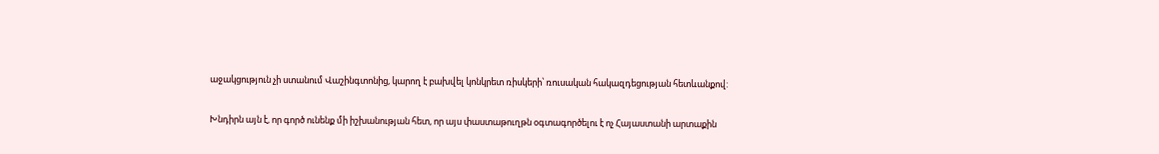աջակցություն չի ստանում Վաշինգտոնից, կարող է բախվել կոնկրետ ռիսկերի՝ ռուսական հակազդեցության հետևանքով:

Խնդիրն այն է, որ գործ ունենք մի իշխանության հետ, որ այս փաստաթուղթն օգտագործելու է ոչ Հայաստանի արտաքին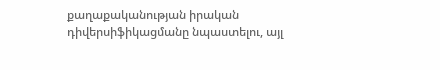քաղաքականության իրական դիվերսիֆիկացմանը նպաստելու, այլ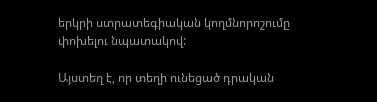երկրի ստրատեգիական կողմնորոշումը փոխելու նպատակով:

Այստեղ է, որ տեղի ունեցած դրական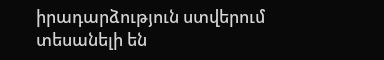իրադարձություն ստվերում տեսանելի են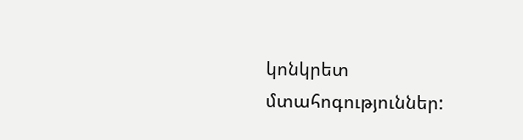կոնկրետ մտահոգություններ: